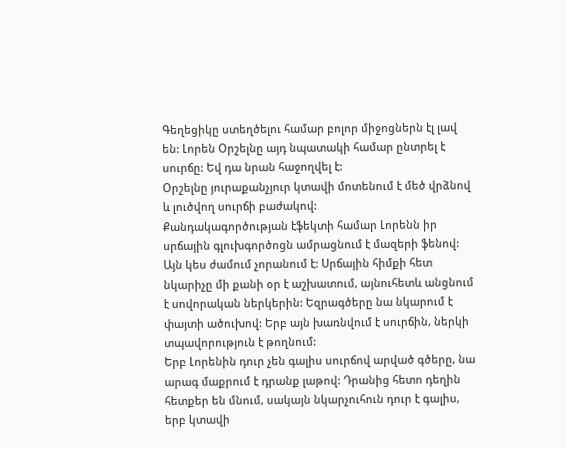Գեղեցիկը ստեղծելու համար բոլոր միջոցներն էլ լավ են: Լորեն Օրշելնը այդ նպատակի համար ընտրել է սուրճը: Եվ դա նրան հաջողվել է:
Օրշելնը յուրաքանչյուր կտավի մոտենում է մեծ վրձնով և լուծվող սուրճի բաժակով:
Քանդակագործության էֆեկտի համար Լորենն իր սրճային գլուխգործոցն ամրացնում է մազերի ֆենով: Այն կես ժամում չորանում է: Սրճային հիմքի հետ նկարիչը մի քանի օր է աշխատում, այնուհետև անցնում է սովորական ներկերին: Եզրագծերը նա նկարում է փայտի ածուխով: Երբ այն խառնվում է սուրճին, ներկի տպավորություն է թողնում:
Երբ Լորենին դուր չեն գալիս սուրճով արված գծերը, նա արագ մաքրում է դրանք լաթով: Դրանից հետո դեղին հետքեր են մնում, սակայն նկարչուհուն դուր է գալիս, երբ կտավի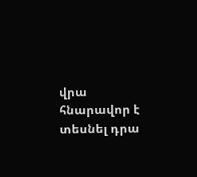վրա հնարավոր է տեսնել դրա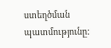ստեղծման պատմությունը: